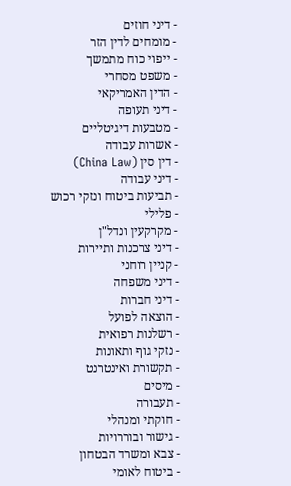- דיני חוזים
- מומחים לדין הזר
- ייפוי כוח מתמשך
- משפט מסחרי
- הדין האמריקאי
- דיני תעופה
- מטבעות דיגיטליים
- אשרות עבודה
- דין סין (China Law)
- דיני עבודה
- תביעות ביטוח ונזקי רכוש
- פלילי
- מקרקעין ונדל"ן
- דיני צרכנות ותיירות
- קניין רוחני
- דיני משפחה
- דיני חברות
- הוצאה לפועל
- רשלנות רפואית
- נזקי גוף ותאונות
- תקשורת ואינטרנט
- מיסים
- תעבורה
- חוקתי ומנהלי
- גישור ובוררויות
- צבא ומשרד הבטחון
- ביטוח לאומי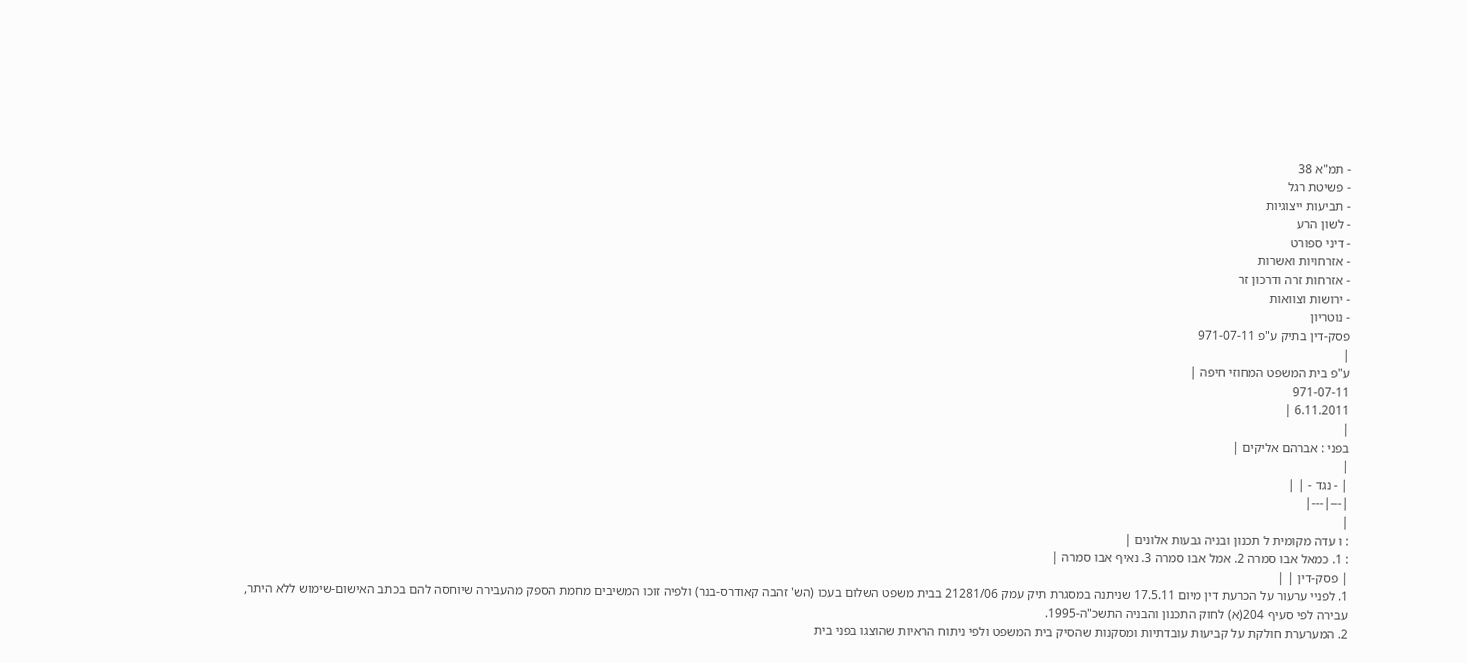- תמ"א 38
- פשיטת רגל
- תביעות ייצוגיות
- לשון הרע
- דיני ספורט
- אזרחויות ואשרות
- אזרחות זרה ודרכון זר
- ירושות וצוואות
- נוטריון
פסק-דין בתיק ע"פ 971-07-11
|
ע"פ בית המשפט המחוזי חיפה |
971-07-11
6.11.2011 |
|
בפני : אברהם אליקים |
|
| - נגד - | |
|---|---|
|
: ו עדה מקומית ל תכנון ובניה גבעות אלונים |
: 1. כמאל אבו סמרה 2. אמל אבו סמרה 3. נאיף אבו סמרה |
| פסק-דין | |
1. לפניי ערעור על הכרעת דין מיום 17.5.11 שניתנה במסגרת תיק עמק 21281/06 בבית משפט השלום בעכו (הש' זהבה קאודרס-בנר) ולפיה זוכו המשיבים מחמת הספק מהעבירה שיוחסה להם בכתב האישום-שימוש ללא היתר, עבירה לפי סעיף 204(א) לחוק התכנון והבניה התשכ"ה-1995.
2. המערערת חולקת על קביעות עובדתיות ומסקנות שהסיק בית המשפט ולפי ניתוח הראיות שהוצגו בפני בית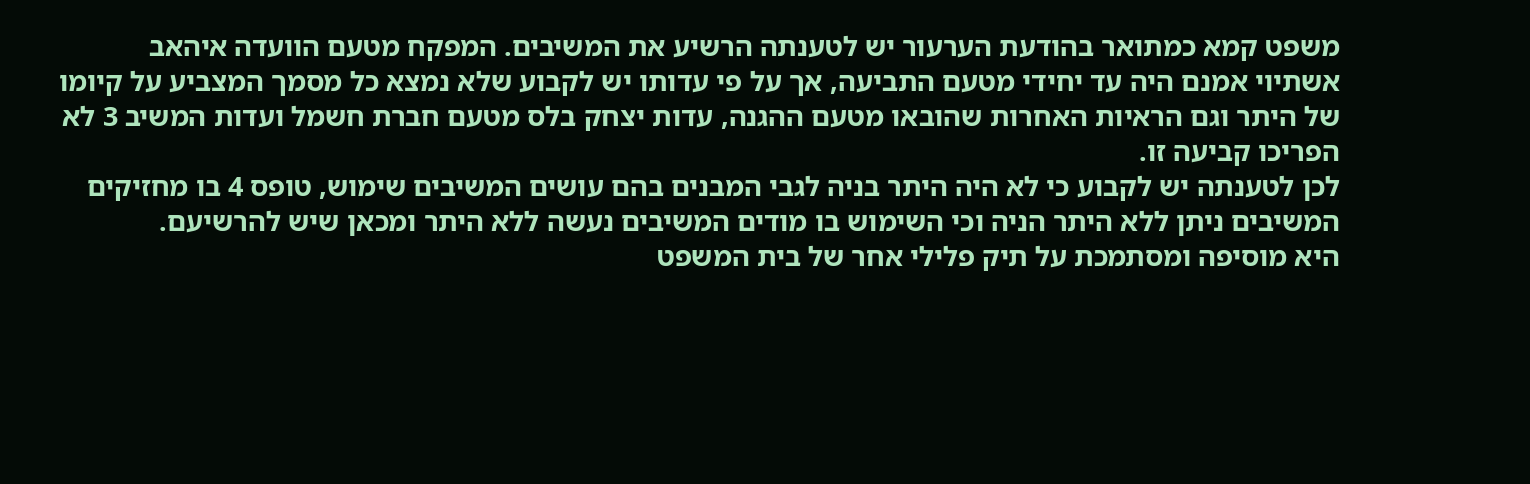משפט קמא כמתואר בהודעת הערעור יש לטענתה הרשיע את המשיבים. המפקח מטעם הוועדה איהאב אשתיוי אמנם היה עד יחידי מטעם התביעה, אך על פי עדותו יש לקבוע שלא נמצא כל מסמך המצביע על קיומו של היתר וגם הראיות האחרות שהובאו מטעם ההגנה, עדות יצחק בלס מטעם חברת חשמל ועדות המשיב 3 לא הפריכו קביעה זו.
לכן לטענתה יש לקבוע כי לא היה היתר בניה לגבי המבנים בהם עושים המשיבים שימוש, טופס 4 בו מחזיקים המשיבים ניתן ללא היתר הניה וכי השימוש בו מודים המשיבים נעשה ללא היתר ומכאן שיש להרשיעם.
היא מוסיפה ומסתמכת על תיק פלילי אחר של בית המשפט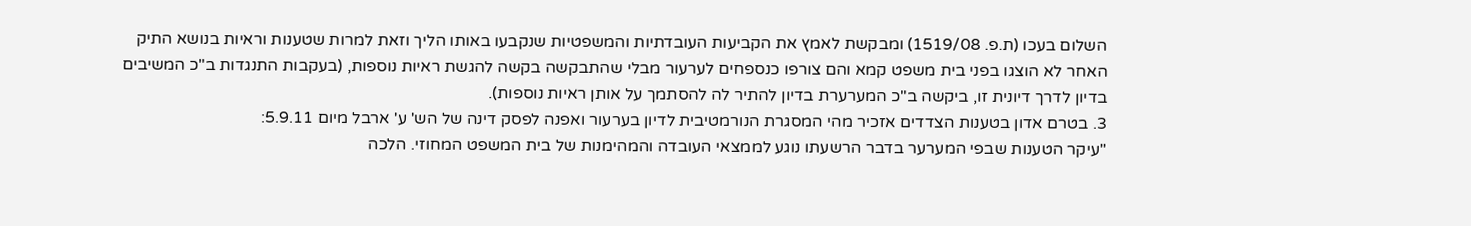השלום בעכו (ת.פ. 1519/08) ומבקשת לאמץ את הקביעות העובדתיות והמשפטיות שנקבעו באותו הליך וזאת למרות שטענות וראיות בנושא התיק האחר לא הוצגו בפני בית משפט קמא והם צורפו כנספחים לערעור מבלי שהתבקשה בקשה להגשת ראיות נוספות, (בעקבות התנגדות ב"כ המשיבים בדיון לדרך דיונית זו, ביקשה ב"כ המערערת בדיון להתיר לה להסתמך על אותן ראיות נוספות).
3. בטרם אדון בטענות הצדדים אזכיר מהי המסגרת הנורמטיבית לדיון בערעור ואפנה לפסק דינה של הש' ע' ארבל מיום 5.9.11:
"עיקר הטענות שבפי המערער בדבר הרשעתו נוגע לממצאי העובדה והמהימנות של בית המשפט המחוזי. הלכה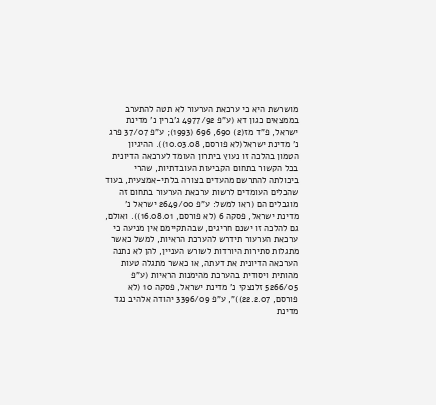מושרשת היא כי ערכאת הערעור לא תטה להתערב בממצאים כגון דא (ע"פ 4977/92 ג'ברין נ' מדינת ישראל, פ"ד מז(2) 690, 696 (1993); ע"פ 37/07 פרג נ' מדינת ישראל(לא פורסם, 10.03.08)). ההיגיון הטמון בהלכה זו נעוץ ביתרון העומד לערכאה הדיונית בכל הקשור בתחום הקביעות העובדתיות, שהרי ביכולתה להתרשם מהעדים בצורה בלתי-אמצעית, בעוד שהכלים העומדים לרשות ערכאת הערעור בתחום זה מוגבלים הם (ראו למשל: ע"פ 2649/00 ישראל נ' מדינת ישראל, פסקה 6 (לא פורסם, 16.08.01)). ואולם, גם להלכה זו ישנם חריגים, שבהתקיימם אין מניעה כי ערכאת הערעור תידרש להערכת הראיות, למשל כאשר מתגלות סתירות היורדות לשורש העניין, להן לא נתנה הערכאה הדיונית את דעתה, או כאשר מתגלה טעות מהותית ויסודית בהערכת מהימנות הראיות (ע"פ 5266/05 זלנצקי נ' מדינת ישראל, פסקה 10 (לא פורסם, 22.2.07))", ע"פ 3396/09 יהודה אלהיב נגד מדינת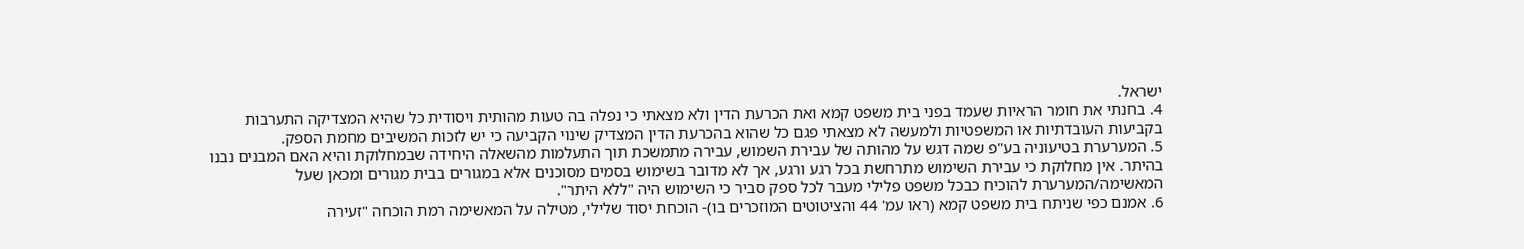ישראל.
4. בחנתי את חומר הראיות שעמד בפני בית משפט קמא ואת הכרעת הדין ולא מצאתי כי נפלה בה טעות מהותית ויסודית כל שהיא המצדיקה התערבות בקביעות העובדתיות או המשפטיות ולמעשה לא מצאתי פגם כל שהוא בהכרעת הדין המצדיק שינוי הקביעה כי יש לזכות המשיבים מחמת הספק.
5. המערערת בטיעוניה בע"פ שמה דגש על מהותה של עבירת השמוש, עבירה מתמשכת תוך התעלמות מהשאלה היחידה שבמחלוקת והיא האם המבנים נבנו בהיתר. אין מחלוקת כי עבירת השימוש מתרחשת בכל רגע ורגע, אך לא מדובר בשימוש בסמים מסוכנים אלא במגורים בבית מגורים ומכאן שעל המאשימה/המערערת להוכיח כבכל משפט פלילי מעבר לכל ספק סביר כי השימוש היה "ללא היתר".
6. אמנם כפי שניתח בית משפט קמא (ראו עמ' 44 והציטוטים המוזכרים בו)- הוכחת יסוד שלילי, מטילה על המאשימה רמת הוכחה "זעירה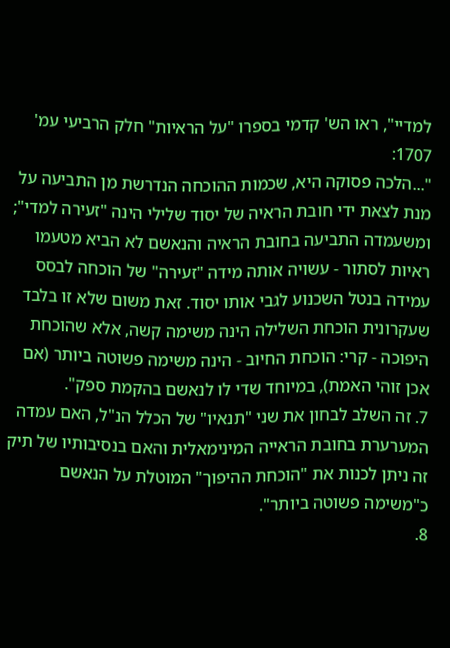למדיי", ראו הש' קדמי בספרו "על הראיות" חלק הרביעי עמ' 1707:
"...הלכה פסוקה היא, שכמות ההוכחה הנדרשת מן התביעה על מנת לצאת ידי חובת הראיה של יסוד שלילי הינה "זעירה למדי"; ומשעמדה התביעה בחובת הראיה והנאשם לא הביא מטעמו ראיות לסתור - עשויה אותה מידה "זעירה" של הוכחה לבסס עמידה בנטל השכנוע לגבי אותו יסוד. זאת משום שלא זו בלבד שעקרונית הוכחת השלילה הינה משימה קשה, אלא שהוכחת היפוכה - קרי: הוכחת החיוב - הינה משימה פשוטה ביותר (אם אכן זוהי האמת), במיוחד שדי לו לנאשם בהקמת ספק".
7. זה השלב לבחון את שני "תנאיו" של הכלל הנ"ל, האם עמדה המערערת בחובת הראייה המינימאלית והאם בנסיבותיו של תיק זה ניתן לכנות את "הוכחת ההיפוך" המוטלת על הנאשם כ"משימה פשוטה ביותר".
8.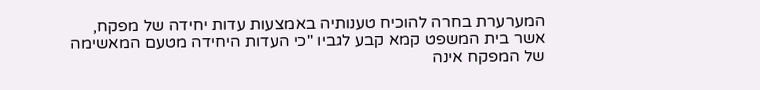המערערת בחרה להוכיח טענותיה באמצעות עדות יחידה של מפקח, אשר בית המשפט קמא קבע לגביו "כי העדות היחידה מטעם המאשימה של המפקח אינה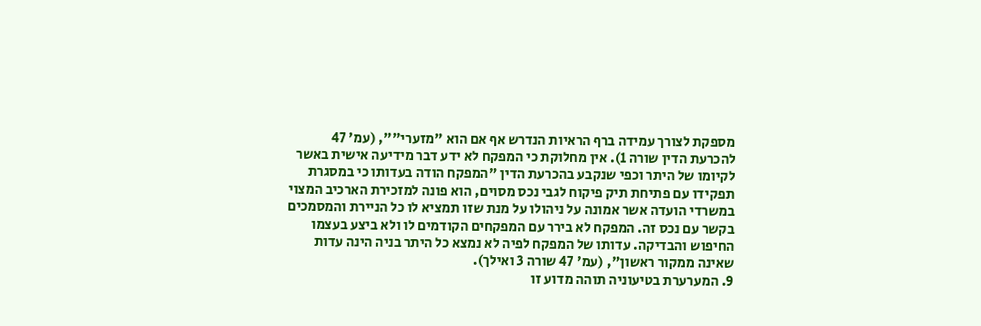מספקת לצורך עמידה ברף הראיות הנדרש אף אם הוא "מזערי"", (עמ' 47 להכרעת הדין שורה 1). אין מחלוקת כי המפקח לא ידע דבר מידיעה אישית באשר לקיומו של היתר וכפי שנקבע בהכרעת הדין "המפקח הודה בעדותו כי במסגרת תפקידו עם פתיחת תיק פיקוח לגבי נכס מסוים, הוא פונה למזכירת הארכיב המצוי במשרדי הועדה אשר אמונה על ניהולו על מנת שזו תמציא לו כל הניירת והמסמכים בקשר עם נכס זה. המפקח לא בירר עם המפקחים הקודמים לו ולא ביצע בעצמו החיפוש והבדיקה. עדותו של המפקח לפיה לא נמצא כל היתר בניה הינה עדות שאינה ממקור ראשון", (עמ' 47 שורה 3 ואילך).
9. המערערת בטיעוניה תוהה מדוע זו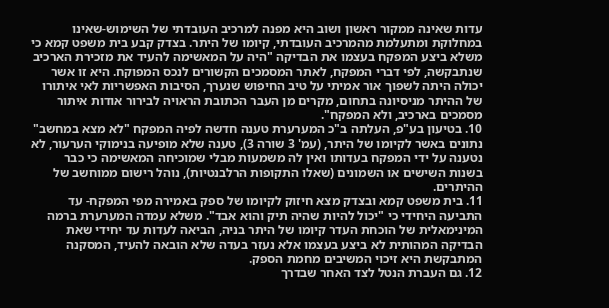עדות שאינה ממקור ראשון ושוב היא מפנה למרכיב העובדתי של השימוש-שאינו במחלוקת ומתעלמת מהמרכיב העובדתי, קיומו של היתר. בצדק קבע בית משפט קמא כי משלא ביצע המפקח בעצמו את הבדיקה "היה על המאשימה להעיד את מזכירת הארכיב שנתבקשה, לפי דברי המפקח, לאתר המסמכים הקשורים לנכס המפוקח. היא זו אשר יכולה היתה לשפוך אור אמיתי על טיב החיפוש שנערך, הסיבות האפשריות לאי איתורו של ההיתר מניסיונה בתחום, מקרים מן העבר הכתובת הראויה לבירור אודות איתור מסמכים בארכיב, ולא המפקח".
10. בטיעון בע"פ, העלתה ב"כ המערערת טענה חדשה לפיה המפקח "לא מצא במחשב" נתונים באשר לקיומו של היתר, (עמ' 3 שורה 3), טענה שלא מופיעה בנימוקי הערעור, לא נטענה על ידי המפקח בעדותו ואין לה משמעות מבלי שמוכיחה המאשימה כי כבר בשנות השישים או השמונים (שאלו התקופות הרלבנטיות), נוהל רישום ממוחשב של ההיתרים.
11. בית משפט קמא ובצדק מצא חיזוק לקיומו של ספק באמירה מפי המפקח- עד התביעה היחידי כי "יכול להיות שהיה תיק והוא אבד". משלא עמדה המערערת ברמה המינימאלית של הוכחת העדר קיומו של היתר בניה, הביאה לעדות עד יחידי שאת הבדיקה המהותית לא ביצע בעצמו אלא נעזר בעדה שלא הובאה להעיד, המסקנה המתבקשת היא זיכוי המשיבים מחמת הספק.
12. גם העברת הנטל לצד האחר שבדרך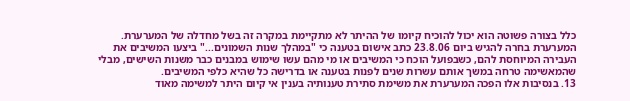כלל בצורה פשוטה הוא יכול להוכיח קיומו של ההיתר לא מתקיימת במקרה זה בשל מחדלה של המערערת. המערערת בחרה להגיש ביום 23.8.06 כתב אישום בטענה כי "במהלך שנות השמונים..." ביצעו המשיבים את העבירה המיוחסת להם, כשבפועל הוכח כי המשיבים או מי מהם עשו שימוש במבנים כבר משנות השישים, מבלי שהמאשימה טרחה במשך אותם עשרות שנים לפנות בטענה או בדרישה כל שהיא כלפי המשיבים.
13. בנסיבות אלו הפכה המערערת את משימת סתירת טענותיה בענין אי קיום היתר למשימה מאוד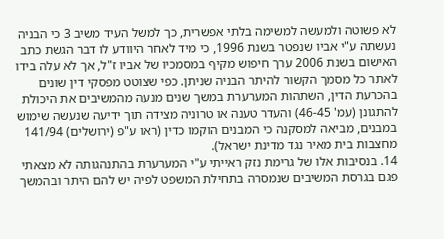לא פשוטה ולמעשה למשימה בלתי אפשרית, כך למשל העיד משיב 3 כי הבניה נעשתה ע"י אביו שנפטר בשנת 1996, כי מיד לאחר היוודע לו דבר הגשת כתב האישום בשנת 2006 ערך חיפוש מקיף במסמכיו של אביו ז"ל, אך לא עלה בידו לאתר כל מסמך הקשור להיתר הבניה שניתן. כפי שצוטט מפסקי דין שונים בהכרעת הדין, השתהות המערערת במשך שנים מנעה מהמשיבים את היכולת להתגונן (עמ' 46-45) והעדר טענה או טרוניה מצידה תוך ידיעה שנעשה שימוש במבנים, מביאה למסקנה כי המבנים הוקמו כדין (ראו ע"פ (ירושלים) 141/94 מחצבות בית מאיר נגד מדינת ישראל).
14. בנסיבות אלו של גרימת נזק ראייתי ע"י המערערת בהתנהגותה לא מצאתי פגם בגרסת המשיבים שנמסרה בתחילת המשפט לפיה יש להם היתר ובהמשך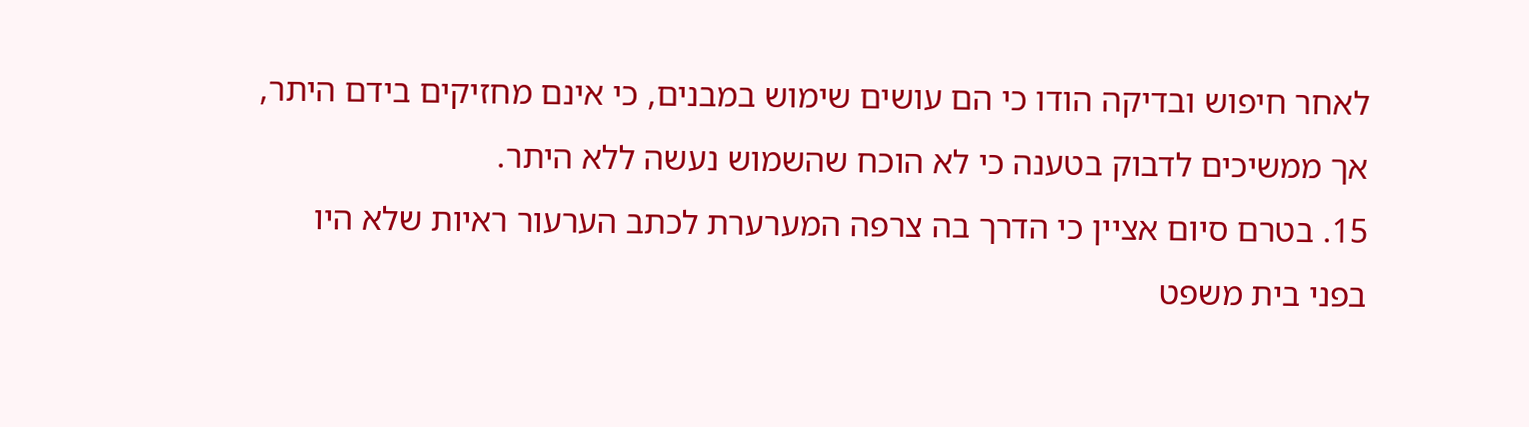לאחר חיפוש ובדיקה הודו כי הם עושים שימוש במבנים, כי אינם מחזיקים בידם היתר, אך ממשיכים לדבוק בטענה כי לא הוכח שהשמוש נעשה ללא היתר.
15. בטרם סיום אציין כי הדרך בה צרפה המערערת לכתב הערעור ראיות שלא היו בפני בית משפט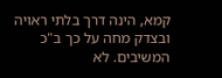קמא, הינה דרך בלתי ראויה ובצדק מחה על כך ב"כ המשיבים. לא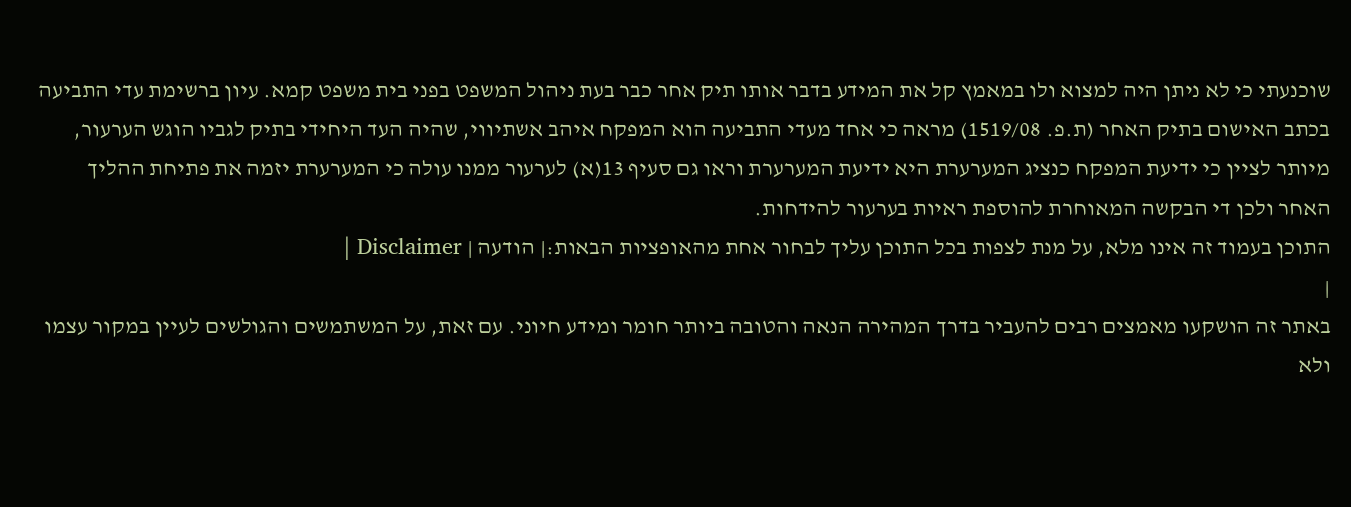שוכנעתי כי לא ניתן היה למצוא ולו במאמץ קל את המידע בדבר אותו תיק אחר כבר בעת ניהול המשפט בפני בית משפט קמא. עיון ברשימת עדי התביעה בכתב האישום בתיק האחר (ת.פ. 1519/08) מראה כי אחד מעדי התביעה הוא המפקח איהב אשתיווי, שהיה העד היחידי בתיק לגביו הוגש הערעור, מיותר לציין כי ידיעת המפקח כנציג המערערת היא ידיעת המערערת וראו גם סעיף 13(א) לערעור ממנו עולה כי המערערת יזמה את פתיחת ההליך האחר ולכן די הבקשה המאוחרת להוספת ראיות בערעור להידחות.
התוכן בעמוד זה אינו מלא, על מנת לצפות בכל התוכן עליך לבחור אחת מהאופציות הבאות:| הודעה | Disclaimer |
|
באתר זה הושקעו מאמצים רבים להעביר בדרך המהירה הנאה והטובה ביותר חומר ומידע חיוני. עם זאת, על המשתמשים והגולשים לעיין במקור עצמו ולא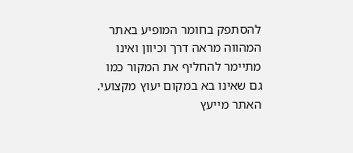להסתפק בחומר המופיע באתר המהווה מראה דרך וכיוון ואינו מתיימר להחליף את המקור כמו גם שאינו בא במקום יעוץ מקצועי. האתר מייעץ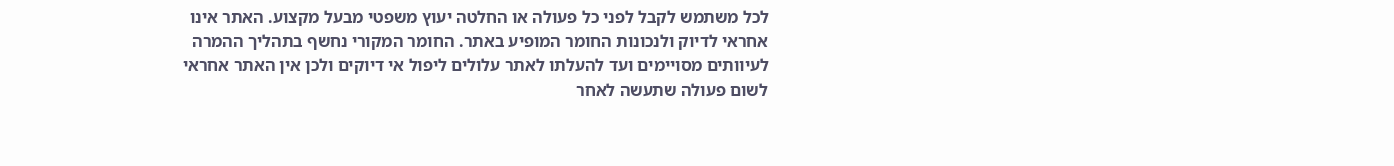לכל משתמש לקבל לפני כל פעולה או החלטה יעוץ משפטי מבעל מקצוע. האתר אינו אחראי לדיוק ולנכונות החומר המופיע באתר. החומר המקורי נחשף בתהליך ההמרה לעיוותים מסויימים ועד להעלתו לאתר עלולים ליפול אי דיוקים ולכן אין האתר אחראי לשום פעולה שתעשה לאחר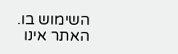השימוש בו. האתר אינו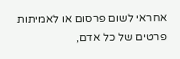אחראי לשום פרסום או לאמיתות פרטים של כל אדם,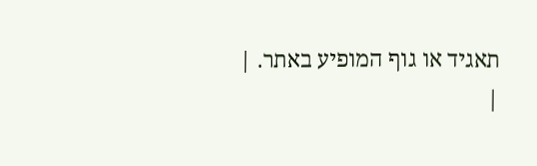תאגיד או גוף המופיע באתר. |
|